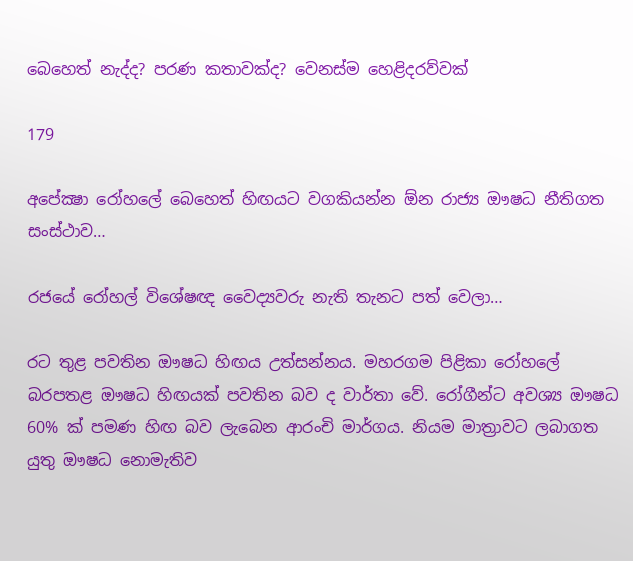බෙහෙත් නැද්ද? පරණ කතාවක්ද? වෙනස්ම හෙළිදරව්වක්

179

අපේක්‍ෂා රෝහලේ බෙහෙත් හිඟයට වගකියන්න ඕන රාජ්‍ය ඖෂධ නීතිගත සංස්ථාව…

රජයේ රෝහල් විශේෂඥ වෛද්‍යවරු නැති තැනට පත් වෙලා…

රට තුළ පවතින ඖෂධ හිඟය උත්සන්නය. මහරගම පිළිකා රෝහලේ බරපතළ ඖෂධ හිඟයක් පවතින බව ද වාර්තා වේ. රෝගීන්ට අවශ්‍ය ඖෂධ 60% ක් පමණ හිඟ බව ලැබෙන ආරංචි මාර්ගය. නියම මාත්‍රාවට ලබාගත යුතු ඖෂධ නොමැතිව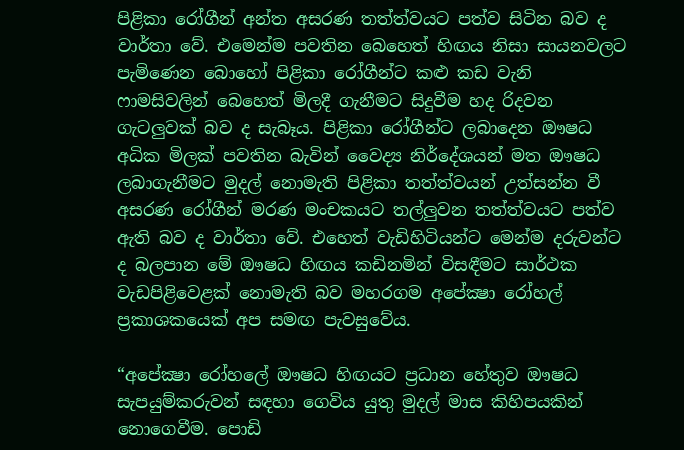පිළිකා රෝගීන් අන්ත අසරණ තත්ත්වයට පත්ව සිටින බව ද වාර්තා වේ. එමෙන්ම පවතින බෙහෙත් හිඟය නිසා සායනවලට පැමිණෙන බොහෝ පිළිකා රෝගීන්ට කළු කඩ වැනි ෆාමසිවලින් බෙහෙත් මිලදී ගැනීමට සිදුවීම හද රිදවන ගැටලුවක් බව ද සැබෑය. පිළිකා රෝගීන්ට ලබාදෙන ඖෂධ අධික මිලක් පවතින බැවින් වෛද්‍ය නිර්දේශයන් මත ඖෂධ ලබාගැනීමට මුදල් නොමැති පිළිකා තත්ත්වයන් උත්සන්න වී අසරණ රෝගීන් මරණ මංචකයට තල්ලුවන තත්ත්වයට පත්ව ඇති බව ද වාර්තා වේ. එහෙත් වැඩිහිටියන්ට මෙන්ම දරුවන්ට ද බලපාන මේ ඖෂධ හිඟය කඩිනමින් විසඳීමට සාර්ථක වැඩපිළිවෙළක් නොමැති බව මහරගම අපේක්‍ෂා රෝහල් ප්‍රකාශකයෙක් අප සමඟ පැවසුවේය.

“අපේක්‍ෂා රෝහලේ ඖෂධ හිඟයට ප්‍රධාන හේතුව ඖෂධ සැපයුම්කරුවන් සඳහා ගෙවිය යුතු මුදල් මාස කිහිපයකින් නොගෙවීම. පොඩි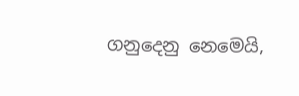ගනුදෙනු නෙමෙයි,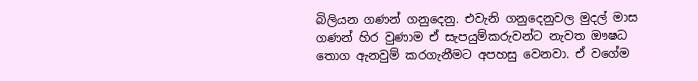බිලියන ගණන් ගනුදෙනු. එවැනි ගනුදෙනුවල මුදල් මාස ගණන් හිර වුණාම ඒ සැපයුම්කරුවන්ට නැවත ඖෂධ තොග ඇනවුම් කරගැනීමට අපහසු වෙනවා. ඒ වගේම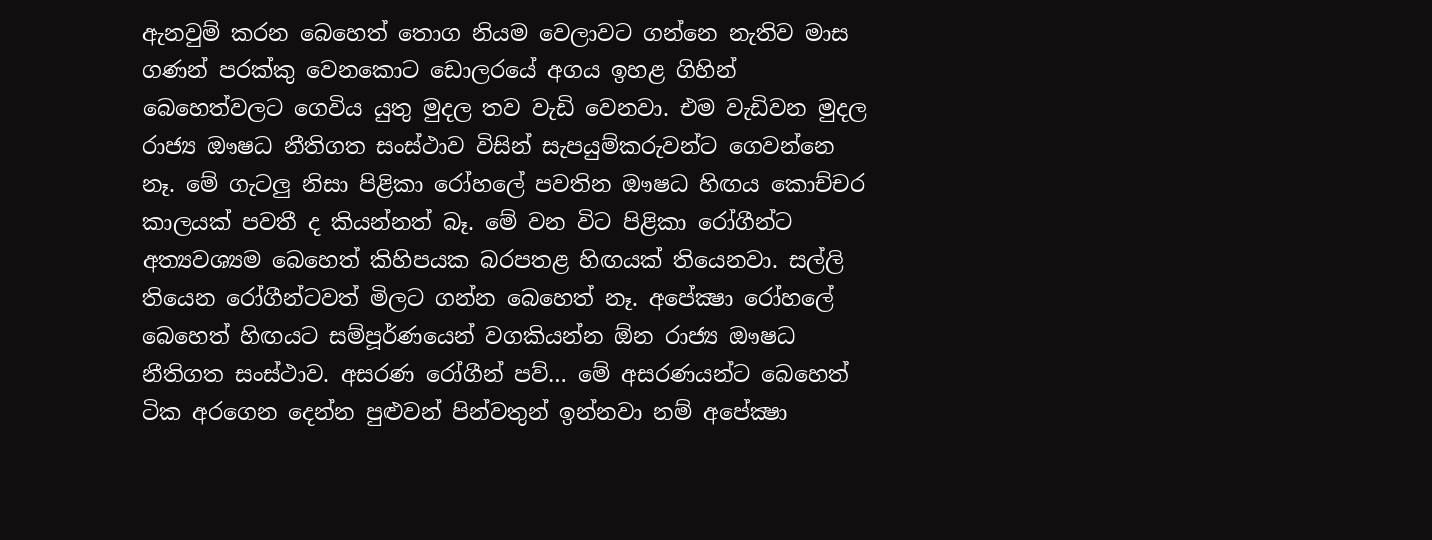ඇනවුම් කරන බෙහෙත් තොග නියම වෙලාවට ගන්නෙ නැතිව මාස ගණන් පරක්කු වෙනකොට ඩොලරයේ අගය ඉහළ ගිහින් බෙහෙත්වලට ගෙවිය යුතු මුදල තව වැඩි වෙනවා. එම වැඩිවන මුදල රාජ්‍ය ඖෂධ නීතිගත සංස්ථාව විසින් සැපයුම්කරුවන්ට ගෙවන්නෙ නෑ. මේ ගැටලු නිසා පිළිකා රෝහලේ පවතින ඖෂධ හිඟය කොච්චර කාලයක් පවතී ද කියන්නත් බෑ. මේ වන විට පිළිකා රෝගීන්ට අත්‍යවශ්‍යම බෙහෙත් කිහිපයක බරපතළ හිඟයක් තියෙනවා. සල්ලි තියෙන රෝගීන්ටවත් මිලට ගන්න බෙහෙත් නෑ. අපේක්‍ෂා රෝහලේ බෙහෙත් හිඟයට සම්පූර්ණයෙන් වගකියන්න ඕන රාජ්‍ය ඖෂධ නීතිගත සංස්ථාව. අසරණ රෝගීන් පව්… මේ අසරණයන්ට බෙහෙත් ටික අරගෙන දෙන්න පුළුවන් පින්වතුන් ඉන්නවා නම් අපේක්‍ෂා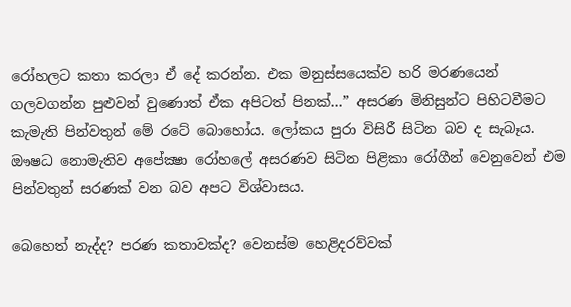රෝහලට කතා කරලා ඒ දේ කරන්න. එක මනුස්සයෙක්ව හරි මරණයෙන් ගලවගන්න පුළුවන් වුණොත් ඒක අපිටත් පිනක්…” අසරණ මිනිසුන්ට පිහිටවීමට කැමැති පින්වතුන් මේ රටේ බොහෝය. ලෝකය පුරා විසිරී සිටින බව ද සැබෑය. ඖෂධ නොමැතිව අපේක්‍ෂා රෝහලේ අසරණව සිටින පිළිකා රෝගීන් වෙනුවෙන් එම පින්වතුන් සරණක් වන බව අපට විශ්වාසය.

බෙහෙත් නැද්ද? පරණ කතාවක්ද? වෙනස්ම හෙළිදරව්වක්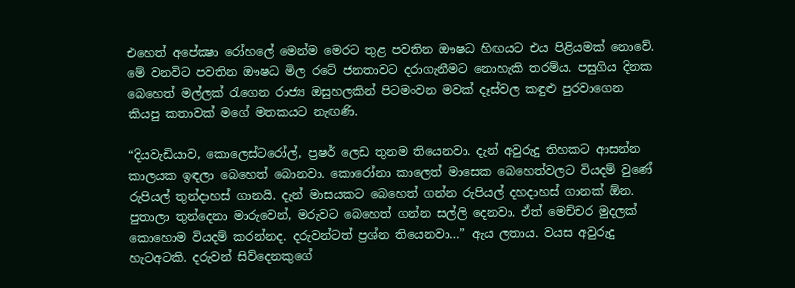එහෙත් අපේක්‍ෂා රෝහලේ මෙන්ම මෙරට තුළ පවතින ඖෂධ හිඟයට එය පිළියමක් නොවේ. මේ වනවිට පවතින ඖෂධ මිල රටේ ජනතාවට දරාගැනීමට නොහැකි තරම්ය. පසුගිය දිනක බෙහෙත් මල්ලක් රැගෙන රාජ්‍ය ඔසුහලකින් පිටමංවන මවක් දෑස්වල කඳුළු පුරවාගෙන කියපු කතාවක් මගේ මතකයට නැඟණි.

“දියවැඩියාව, කොලෙස්ටරෝල්, ප්‍රෂර් ලෙඩ තුනම තියෙනවා. දැන් අවුරුදු තිහකට ආසන්න කාලයක ඉඳලා බෙහෙත් බොනවා. කොරෝනා කාලෙත් මාසෙක බෙහෙත්වලට වියදම් වුණේ රුපියල් තුන්දාහස් ගානයි. දැන් මාසයකට බෙහෙත් ගන්න රුපියල් දහදාහස් ගානක් ඕන. පුතාලා තුන්දෙනා මාරුවෙන්, මරුවට බෙහෙත් ගන්න සල්ලි දෙනවා. ඒත් මෙච්චර මුදලක් කොහොම වියදම් කරන්නද. දරුවන්ටත් ප්‍රශ්න තියෙනවා…” ඇය ලතාය. වයස අවුරුදු හැටඅටකි. දරුවන් සිව්දෙනකුගේ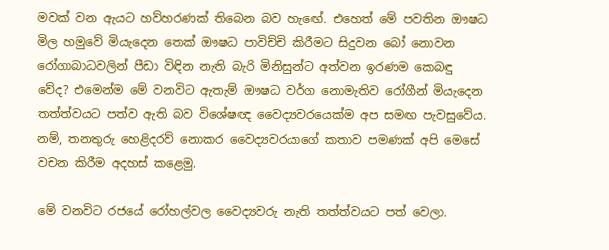මවක් වන ඇයට හව්හරණක් තිබෙන බව හැඟේ. එහෙත් මේ පවතින ඖෂධ මිල හමුවේ මියැදෙන තෙක් ඖෂධ පාවිච්චි කිරීමට සිදුවන බෝ නොවන රෝගාබාධවලින් පීඩා විඳින නැති බැරි මිනිසුන්ට අත්වන ඉරණම කෙබඳු වේද? එමෙන්ම මේ වනවිට ඇතැම් ඖෂධ වර්ග නොමැතිව රෝගීන් මියැදෙන තත්ත්වයට පත්ව ඇති බව විශේෂඥ වෛද්‍යවරයෙක්ම අප සමඟ පැවසුවේය. නම්, තනතුරු හෙළිදරව් නොකර වෛද්‍යවරයාගේ කතාව පමණක් අපි මෙසේ වචන කිරීම අදහස් කළෙමු.

මේ වනවිට රජයේ රෝහල්වල වෛද්‍යවරු නැති තත්ත්වයට පත් වෙලා.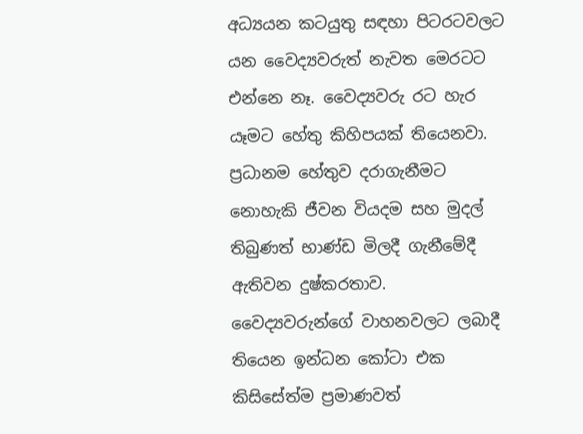අධ්‍යයන කටයුතු සඳහා පිටරටවලට යන වෛද්‍යවරුත් නැවත මෙරටට එන්නෙ නෑ. වෛද්‍යවරු රට හැර යෑමට හේතු කිහිපයක් තියෙනවා. ප්‍රධානම හේතුව දරාගැනීමට නොහැකි ජීවන වියදම සහ මුදල් තිබුණත් භාණ්ඩ මිලදී ගැනීමේදී ඇතිවන දුෂ්කරතාව. වෛද්‍යවරුන්ගේ වාහනවලට ලබාදී තියෙන ඉන්ධන කෝටා එක කිසිසේත්ම ප්‍රමාණවත්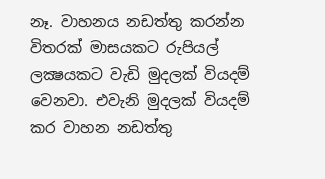නෑ. වාහනය නඩත්තු කරන්න විතරක් මාසයකට රුපියල් ලක්‍ෂයකට වැඩි මුදලක් වියදම් වෙනවා. එවැනි මුදලක් වියදම් කර වාහන නඩත්තු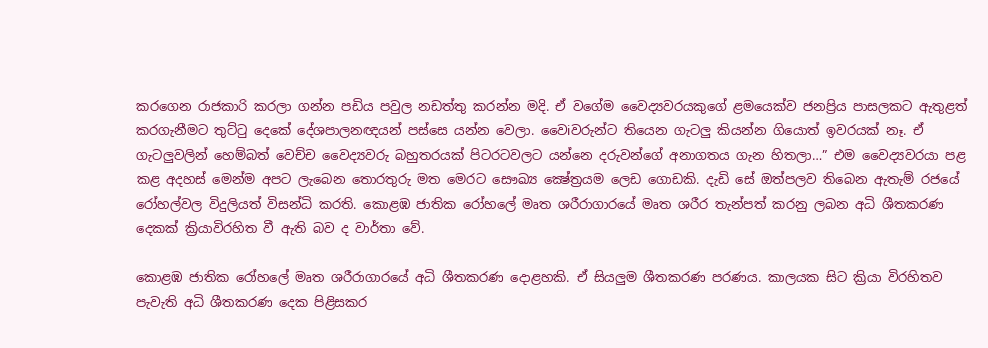කරගෙන රාජකාරි කරලා ගන්න පඩිය පවුල නඩත්තු කරන්න මදි. ඒ වගේම වෛද්‍යවරයකුගේ ළමයෙක්ව ජනප්‍රිය පාසලකට ඇතුළත් කරගැනීමට තුට්ටු දෙකේ දේශපාලනඥයන් පස්සෙ යන්න වෙලා. වෛiවරුන්ට තියෙන ගැටලු කියන්න ගියොත් ඉවරයක් නෑ. ඒ ගැටලුවලින් හෙම්බත් වෙච්ච වෛද්‍යවරු බහුතරයක් පිටරටවලට යන්නෙ දරුවන්ගේ අනාගතය ගැන හිතලා…” එම වෛද්‍යවරයා පළ කළ අදහස් මෙන්ම අපට ලැබෙන තොරතුරු මත මෙරට සෞඛ්‍ය ක්‍ෂේත්‍රයම ලෙඩ ගොඩකි. දැඩි සේ ඔත්පලව තිබෙන ඇතැම් රජයේ රෝහල්වල විදුලියත් විසන්ධි කරති. කොළඹ ජාතික රෝහලේ මෘත ශරීරාගාරයේ මෘත ශරීර තැන්පත් කරනු ලබන අධි ශීතකරණ දෙකක් ක්‍රියාවිරහිත වී ඇති බව ද වාර්තා වේ.

කොළඹ ජාතික රෝහලේ මෘත ශරීරාගාරයේ අධි ශීතකරණ දොළහකි. ඒ සියලුම ශීතකරණ පරණය. කාලයක සිට ක්‍රියා විරහිතව පැවැති අධි ශීතකරණ දෙක පිළිසකර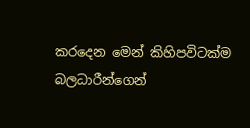කරදෙන මෙන් කිහිපවිටක්ම බලධාරීන්ගෙන්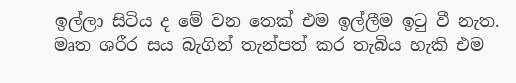ඉල්ලා සිටිය ද මේ වන තෙක් එම ඉල්ලීම ඉටු වී නැත. මෘත ශරීර සය බැගින් තැන්පත් කර තැබිය හැකි එම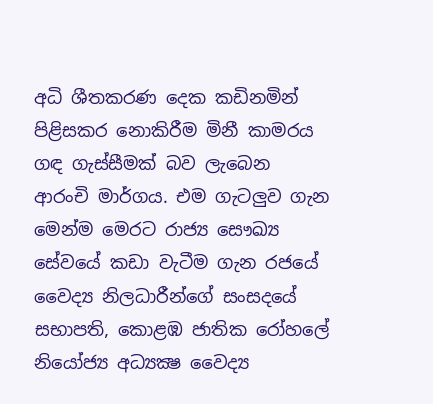අධි ශීතකරණ දෙක කඩිනමින් පිළිසකර නොකිරීම මිනී කාමරය ගඳ ගැස්සීමක් බව ලැබෙන ආරංචි මාර්ගය. එම ගැටලුව ගැන මෙන්ම මෙරට රාජ්‍ය සෞඛ්‍ය සේවයේ කඩා වැටීම ගැන රජයේ වෛද්‍ය නිලධාරීන්ගේ සංසදයේ සභාපති, කොළඹ ජාතික රෝහලේ නියෝජ්‍ය අධ්‍යක්‍ෂ වෛද්‍ය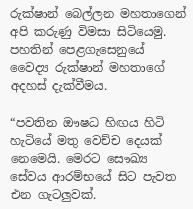රුක්ෂාන් බෙල්ලන මහතාගෙන් අපි කරුණු විමසා සිටියෙමු. පහතින් පෙළගැසෙනුයේ වෛද්‍ය රුක්ෂාන් මහතාගේ අදහස් දැක්වීමය.

“පවතින ඖෂධ හිඟය හිටි හැටියේ මතු වෙච්ච දෙයක් නෙමෙයි. මෙරට සෞඛ්‍ය සේවය ආරම්භයේ සිට පැවත එන ගැටලුවක්.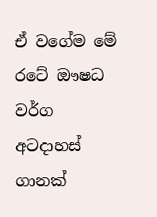ඒ වගේම මේ රටේ ඖෂධ වර්ග අටදාහස් ගානක්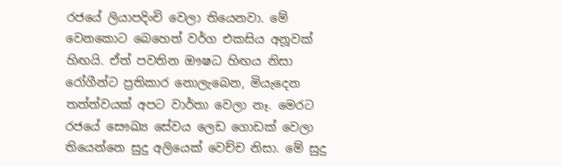රජයේ ලියාපදිංචි වෙලා තියෙනවා. මේ වෙනකොට බෙහෙත් වර්ග එකසිය අනූවක් හිඟයි. ඒත් පවතින ඖෂධ හිඟය නිසා රෝගීන්ට ප්‍රතිකාර නොලැබෙන, මියැදෙන තත්ත්වයක් අපට වාර්තා වෙලා නෑ. මෙරට රජයේ සෞඛ්‍ය සේවය ලෙඩ ගොඩක් වෙලා තියෙන්නෙ සුදු අලියෙක් වෙච්ච නිසා. මේ සුදු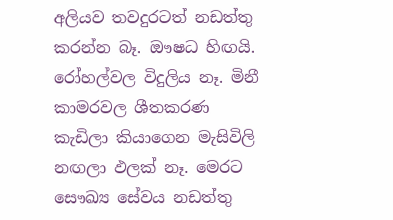අලියව තවදුරටත් නඩත්තු කරන්න බෑ. ඖෂධ හිඟයි. රෝහල්වල විදුලිය නෑ. මිනී කාමරවල ශීතකරණ කැඩිලා කියාගෙන මැසිවිලි නඟලා ඵලක් නෑ. මෙරට සෞඛ්‍ය සේවය නඩත්තු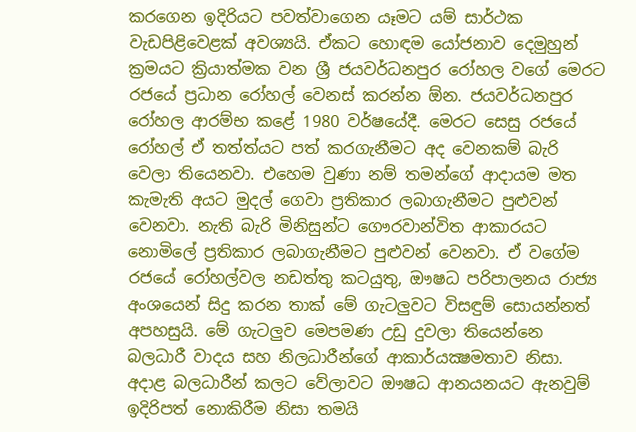කරගෙන ඉදිරියට පවත්වාගෙන යෑමට යම් සාර්ථක වැඩපිළිවෙළක් අවශ්‍යයි. ඒකට හොඳම යෝජනාව දෙමුහුන් ක්‍රමයට ක්‍රියාත්මක වන ශ්‍රී ජයවර්ධනපුර රෝහල වගේ මෙරට රජයේ ප්‍රධාන රෝහල් වෙනස් කරන්න ඕන. ජයවර්ධනපුර රෝහල ආරම්භ කළේ 1980 වර්ෂයේදී. මෙරට සෙසු රජයේ රෝහල් ඒ තත්ත්යට පත් කරගැනීමට අද වෙනකම් බැරි වෙලා තියෙනවා. එහෙම වුණා නම් තමන්ගේ ආදායම මත කැමැති අයට මුදල් ගෙවා ප්‍රතිකාර ලබාගැනීමට පුළුවන් වෙනවා. නැති බැරි මිනිසුන්ට ගෞරවාන්විත ආකාරයට නොමිලේ ප්‍රතිකාර ලබාගැනීමට පුළුවන් වෙනවා. ඒ වගේම රජයේ රෝහල්වල නඩත්තු කටයුතු, ඖෂධ පරිපාලනය රාජ්‍ය අංශයෙන් සිදු කරන තාක් මේ ගැටලුවට විසඳුම් සොයන්නත් අපහසුයි. මේ ගැටලුව මෙපමණ උඩු දුවලා තියෙන්නෙ බලධාරී වාදය සහ නිලධාරීන්ගේ ආකාර්යක්‍ෂමතාව නිසා. අදාළ බලධාරීන් කලට වේලාවට ඖෂධ ආනයනයට ඇනවුම් ඉදිරිපත් නොකිරීම නිසා තමයි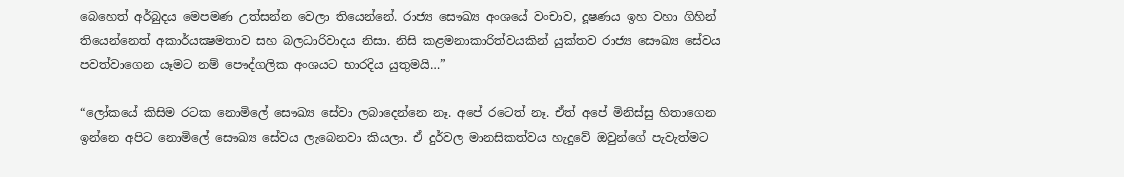බෙහෙත් අර්බුදය මෙපමණ උත්සන්න වෙලා තියෙන්නේ. රාජ්‍ය සෞඛ්‍ය අංශයේ වංචාව, දූෂණය ඉහ වහා ගිහින් තියෙන්නෙත් අකාර්යක්‍ෂමතාව සහ බලධාරිවාදය නිසා. නිසි කළමනාකාරිත්වයකින් යුක්තව රාජ්‍ය සෞඛ්‍ය සේවය පවත්වාගෙන යෑමට නම් පෞද්ගලික අංශයට භාරදිය යුතුමයි…”

“ලෝකයේ කිසිම රටක නොමිලේ සෞඛ්‍ය සේවා ලබාදෙන්නෙ නෑ. අපේ රටෙත් නෑ. ඒත් අපේ මිනිස්සු හිතාගෙන ඉන්නෙ අපිට නොමිලේ සෞඛ්‍ය සේවය ලැබෙනවා කියලා. ඒ දුර්වල මානසිකත්වය හැදුවේ ඔවුන්ගේ පැවැත්මට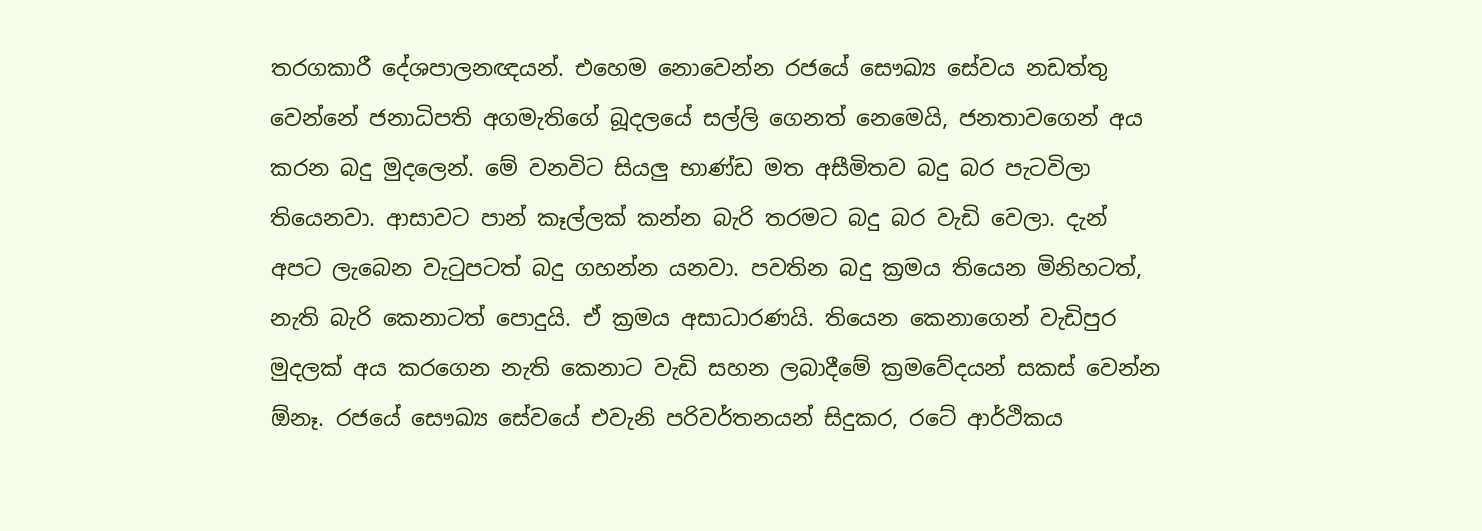තරගකාරී දේශපාලනඥයන්. එහෙම නොවෙන්න රජයේ සෞඛ්‍ය සේවය නඩත්තු වෙන්නේ ජනාධිපති අගමැතිගේ බූදලයේ සල්ලි ගෙනත් නෙමෙයි, ජනතාවගෙන් අය කරන බදු මුදලෙන්. මේ වනවිට සියලු භාණ්ඩ මත අසීමිතව බදු බර පැටවිලා තියෙනවා. ආසාවට පාන් කෑල්ලක් කන්න බැරි තරමට බදු බර වැඩි වෙලා. දැන් අපට ලැබෙන වැටුපටත් බදු ගහන්න යනවා. පවතින බදු ක්‍රමය තියෙන මිනිහටත්, නැති බැරි කෙනාටත් පොදුයි. ඒ ක්‍රමය අසාධාරණයි. තියෙන කෙනාගෙන් වැඩිපුර මුදලක් අය කරගෙන නැති කෙනාට වැඩි සහන ලබාදීමේ ක්‍රමවේදයන් සකස් වෙන්න ඕනෑ. රජයේ සෞඛ්‍ය සේවයේ එවැනි පරිවර්තනයන් සිදුකර, රටේ ආර්ථිකය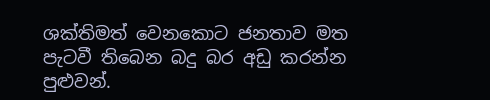ශක්තිමත් වෙනකොට ජනතාව මත පැටවී තිබෙන බදු බර අඩු කරන්න පුළුවන්.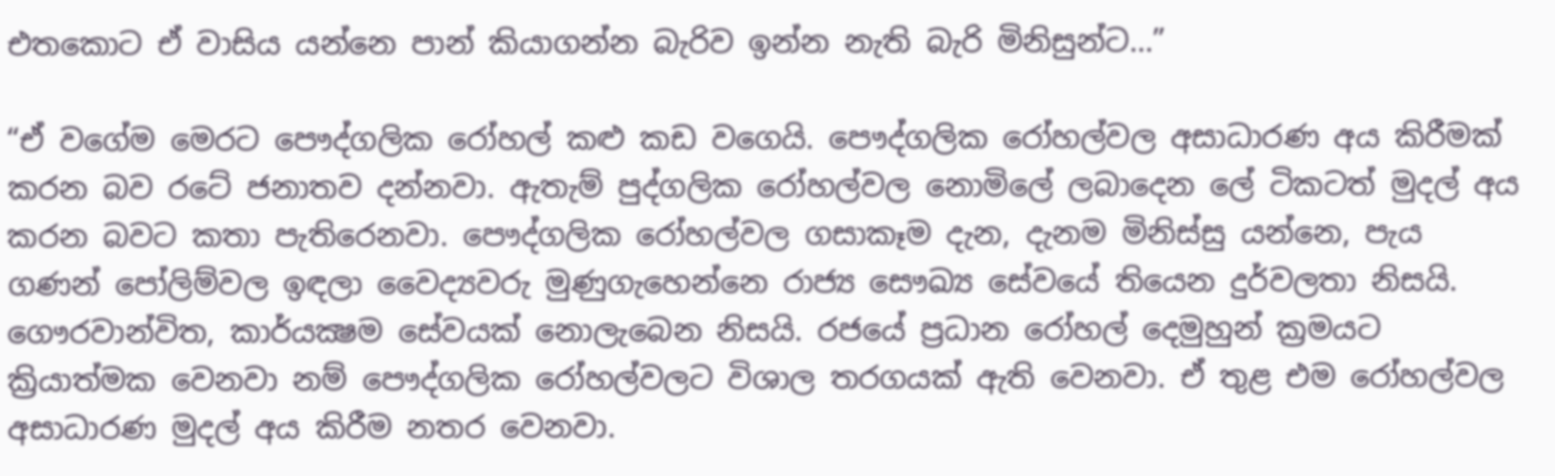එතකොට ඒ වාසිය යන්නෙ පාන් කියාගන්න බැරිව ඉන්න නැති බැරි මිනිසුන්ට…”

“ඒ වගේම මෙරට පෞද්ගලික රෝහල් කළු කඩ වගෙයි. පෞද්ගලික රෝහල්වල අසාධාරණ අය කිරීමක් කරන බව රටේ ජනාතව දන්නවා. ඇතැම් පුද්ගලික රෝහල්වල නොමිලේ ලබාදෙන ලේ ටිකටත් මුදල් අය කරන බවට කතා පැතිරෙනවා. පෞද්ගලික රෝහල්වල ගසාකෑම දැන, දැනම මිනිස්සු යන්නෙ, පැය ගණන් පෝලිම්වල ඉඳලා වෛද්‍යවරු මුණුගැහෙන්නෙ රාජ්‍ය සෞඛ්‍ය සේවයේ තියෙන දුර්වලතා නිසයි. ගෞරවාන්විත, කාර්යක්‍ෂම සේවයක් නොලැබෙන නිසයි. රජයේ ප්‍රධාන රෝහල් දෙමුහුන් ක්‍රමයට ක්‍රියාත්මක වෙනවා නම් පෞද්ගලික රෝහල්වලට විශාල තරගයක් ඇති වෙනවා. ඒ තුළ එම රෝහල්වල අසාධාරණ මුදල් අය කිරීම නතර වෙනවා.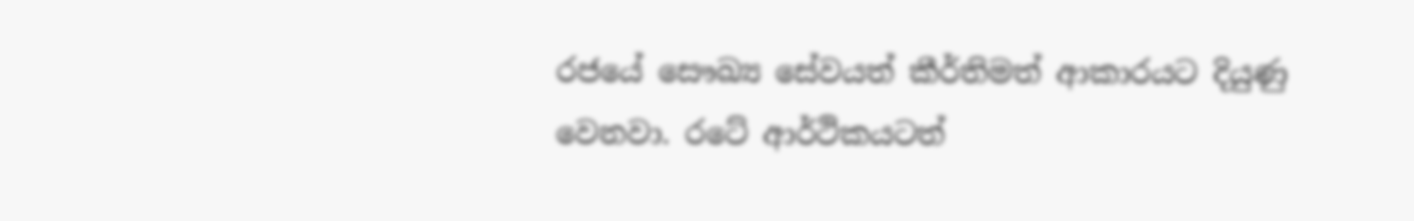රජයේ සෞඛ්‍ය සේවයත් කීර්තිමත් ආකාරයට දියුණු වෙනවා. රටේ ආර්ථිකයටත්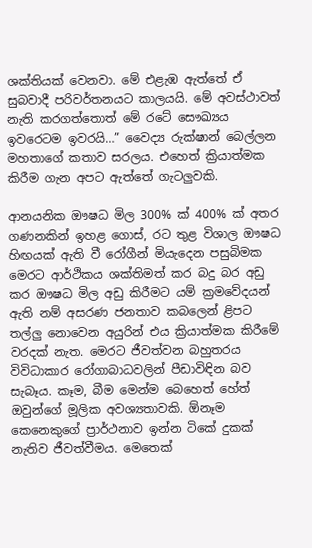ශක්තියක් වෙනවා. මේ එළැඹ ඇත්තේ ඒ සුබවාදී පරිවර්තනයට කාලයයි. මේ අවස්ථාවත් නැති කරගත්තොත් මේ රටේ සෞඛ්‍යය ඉවරෙටම ඉවරයි…” වෛද්‍ය රුක්ෂාන් බෙල්ලන මහතාගේ කතාව සරලය. එහෙත් ක්‍රියාත්මක කිරීම ගැන අපට ඇත්තේ ගැටලුවකි.

ආනයනික ඖෂධ මිල 300% ක් 400% ක් අතර ගණනකින් ඉහළ ගොස්, රට තුළ විශාල ඖෂධ හිඟයක් ඇති වී රෝගීන් මියැදෙන පසුබිමක මෙරට ආර්ථිකය ශක්තිමත් කර බදු බර අඩු කර ඖෂධ මිල අඩු කිරීමට යම් ක්‍රමවේදයන් ඇති නම් අසරණ ජනතාව කබලෙන් ළිපට තල්ලු නොවෙන අයුරින් එය ක්‍රියාත්මක කිරීමේ වරදක් නැත. මෙරට ජීවත්වන බහුතරය විවිධාකාර රෝගාබාධවලින් පීඩාවිඳින බව සැබෑය. කෑම, බීම මෙන්ම බෙහෙත් හේත් ඔවුන්ගේ මූලික අවශ්‍යතාවකි. ඕනෑම කෙනෙකුගේ ප්‍රාර්ථනාව ඉන්න ටිකේ දුකක් නැතිව ජීවත්වීමය. මෙතෙක්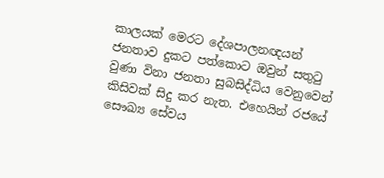කාලයක් මෙරට දේශපාලනඥයන් ජනතාව දුකට පත්කොට ඔවුන් සතුටු වුණා විනා ජනතා සුබසිද්ධිය වෙනුවෙන් කිසිවක් සිදු කර නැත. එහෙයින් රජයේ සෞඛ්‍ය සේවය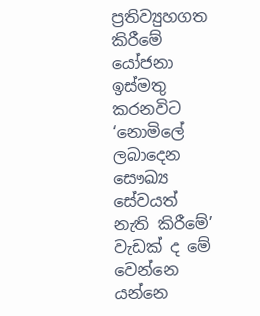ප්‍රතිව්‍යුහගත කිරීමේ යෝජනා ඉස්මතු කරනවිට ‘නොමිලේ ලබාදෙන සෞඛ්‍ය සේවයත් නැති කිරීමේ’ වැඩක් ද මේ වෙන්නෙ යන්නෙ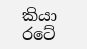කියා රටේ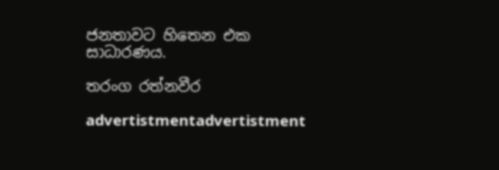ජනතාවට හිතෙන එක සාධාරණය.

තරංග රත්නවීර

advertistmentadvertistment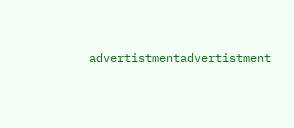advertistmentadvertistment